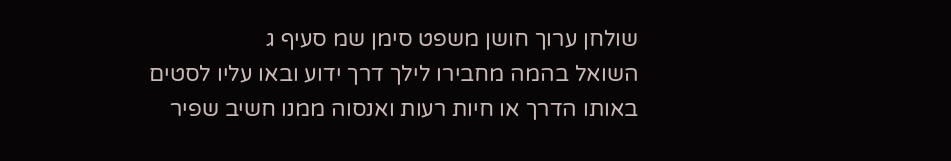שולחן ערוך חושן משפט סימן שמ סעיף ג
השואל בהמה מחבירו לילך דרך ידוע ובאו עליו לסטים באותו הדרך או חיות רעות ואנסוה ממנו חשיב שפיר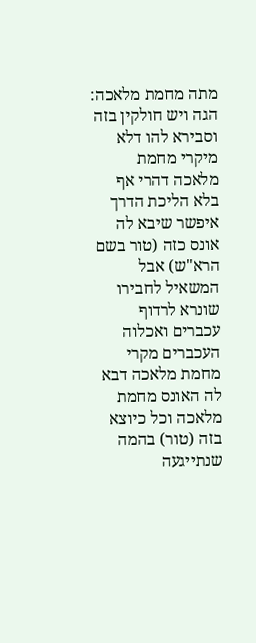מתה מחמת מלאכה: הגה ויש חולקין בזה וסבירא להו דלא מיקרי מחמת מלאכה דהרי אף בלא הליכת הדרך איפשר שיבא לה אונס כזה (טור בשם הרא"ש) אבל המשאיל לחבירו שונרא לרדוף עכברים ואכלוה העכברים מקרי מחמת מלאכה דבא לה האונס מחמת מלאכה וכל כיוצא בזה (טור) בהמה שנתייגעה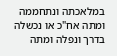במלאכתה ונתחממה ומתה אח"כ או נכשלה בדרך ונפלה ומתה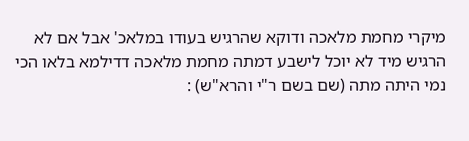מיקרי מחמת מלאכה ודוקא שהרגיש בעודו במלאכ' אבל אם לא הרגיש מיד לא יוכל לישבע דמתה מחמת מלאכה דדילמא בלאו הכי נמי היתה מתה (שם בשם ר"י והרא"ש) :